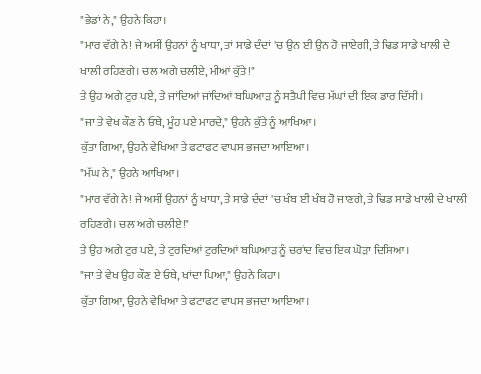"ਭੇਡਾਂ ਨੇ," ਉਹਨੇ ਕਿਹਾ।
"ਮਾਰ ਵੱਗੇ ਨੇ! ਜੇ ਅਸੀਂ ਉਹਨਾਂ ਨੂੰ ਖਾਧਾ, ਤਾਂ ਸਾਡੇ ਦੰਦਾਂ 'ਚ ਉਨ ਈ ਉਨ ਹੋ ਜਾਏਗੀ, ਤੇ ਢਿਡ ਸਾਡੇ ਖਾਲੀ ਦੇ ਖਾਲੀ ਰਹਿਣਗੇ। ਚਲ ਅਗੇ ਚਲੀਏ, ਮੀਆਂ ਕੁੱਤੇ!"
ਤੇ ਉਹ ਅਗੇ ਟੁਰ ਪਏ, ਤੇ ਜਾਂਦਿਆਂ ਜਾਂਦਿਆਂ ਬਘਿਆੜ ਨੂੰ ਸਤੈਪੀ ਵਿਚ ਮੱਘਾਂ ਦੀ ਇਕ ਡਾਰ ਦਿੱਸੀ।
"ਜਾ ਤੇ ਵੇਖ ਕੌਣ ਨੇ ਓਥੇ, ਮੂੰਹ ਪਏ ਮਾਰਦੇ," ਉਹਨੇ ਕੁੱਤੇ ਨੂੰ ਆਖਿਆ।
ਕੁੱਤਾ ਗਿਆ, ਉਹਨੇ ਵੇਖਿਆ ਤੇ ਫਟਾਫਟ ਵਾਪਸ ਭਜਦਾ ਆਇਆ।
"ਮੱਘ ਨੇ," ਉਹਨੇ ਆਖਿਆ।
"ਮਾਰ ਵੱਗੇ ਨੇ! ਜੇ ਅਸੀਂ ਉਹਨਾਂ ਨੂੰ ਖਾਧਾ, ਤੇ ਸਾਡੇ ਦੰਦਾਂ 'ਚ ਖੰਬ ਈ ਖੰਬ ਹੋ ਜਾਣਗੇ, ਤੇ ਢਿਡ ਸਾਡੇ ਖਾਲੀ ਦੇ ਖਾਲੀ ਰਹਿਣਗੇ। ਚਲ ਅਗੇ ਚਲੀਏ!"
ਤੇ ਉਹ ਅਗੇ ਟੁਰ ਪਏ, ਤੇ ਟੁਰਦਿਆਂ ਟੁਰਦਿਆਂ ਬਘਿਆੜ ਨੂੰ ਚਰਾਂਦ ਵਿਚ ਇਕ ਘੋੜਾ ਦਿਸਿਆ।
"ਜਾ ਤੇ ਵੇਖ ਉਹ ਕੌਣ ਏ ਓਥੇ, ਖਾਂਦਾ ਪਿਆ," ਉਹਨੇ ਕਿਹਾ।
ਕੁੱਤਾ ਗਿਆ, ਉਹਨੇ ਵੇਖਿਆ ਤੇ ਫਟਾਫਟ ਵਾਪਸ ਭਜਦਾ ਆਇਆ।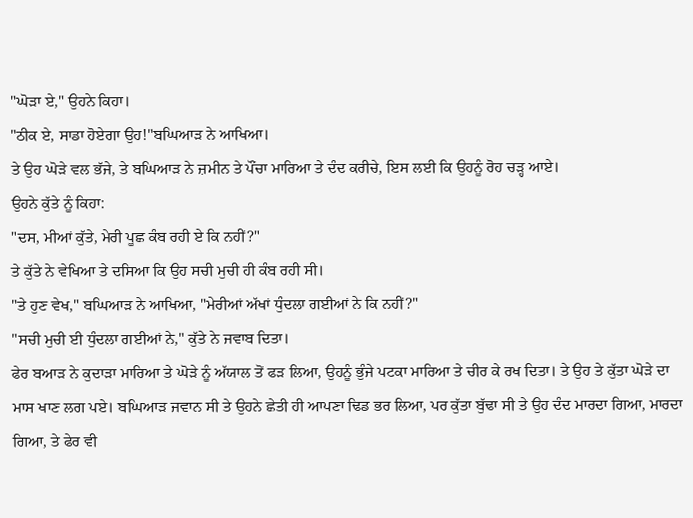"ਘੋੜਾ ਏ," ਉਹਨੇ ਕਿਹਾ।
"ਠੀਕ ਏ, ਸਾਡਾ ਹੋਏਗਾ ਉਹ!"ਬਘਿਆੜ ਨੇ ਆਖਿਆ।
ਤੇ ਉਹ ਘੋੜੇ ਵਲ ਭੱਜੇ, ਤੇ ਬਘਿਆੜ ਨੇ ਜ਼ਮੀਨ ਤੇ ਪੌਂਚਾ ਮਾਰਿਆ ਤੇ ਦੰਦ ਕਰੀਚੇ, ਇਸ ਲਈ ਕਿ ਉਹਨੂੰ ਰੋਹ ਚੜ੍ਹ ਆਏ।
ਉਹਨੇ ਕੁੱਤੇ ਨੂੰ ਕਿਹਾ:
"ਦਸ, ਮੀਆਂ ਕੁੱਤੇ, ਮੇਰੀ ਪੂਛ ਕੰਬ ਰਹੀ ਏ ਕਿ ਨਹੀਂ?"
ਤੇ ਕੁੱਤੇ ਨੇ ਵੇਖਿਆ ਤੇ ਦਸਿਆ ਕਿ ਉਹ ਸਚੀ ਮੁਚੀ ਹੀ ਕੰਬ ਰਹੀ ਸੀ।
"ਤੇ ਹੁਣ ਵੇਖ," ਬਘਿਆੜ ਨੇ ਆਖਿਆ, "ਮੇਰੀਆਂ ਅੱਖਾਂ ਧੁੰਦਲਾ ਗਈਆਂ ਨੇ ਕਿ ਨਹੀਂ?"
"ਸਚੀ ਮੁਚੀ ਈ ਧੁੰਦਲਾ ਗਈਆਂ ਨੇ," ਕੁੱਤੇ ਨੇ ਜਵਾਬ ਦਿਤਾ।
ਫੇਰ ਬਆੜ ਨੇ ਕੁਦਾੜਾ ਮਾਰਿਆ ਤੇ ਘੋੜੇ ਨੂੰ ਅੱਯਾਲ ਤੋਂ ਫੜ ਲਿਆ, ਉਹਨੂੰ ਭੁੰਜੇ ਪਟਕਾ ਮਾਰਿਆ ਤੇ ਚੀਰ ਕੇ ਰਖ ਦਿਤਾ। ਤੇ ਉਹ ਤੇ ਕੁੱਤਾ ਘੋੜੇ ਦਾ ਮਾਸ ਖਾਣ ਲਗ ਪਏ। ਬਘਿਆੜ ਜਵਾਨ ਸੀ ਤੇ ਉਹਨੇ ਛੇਤੀ ਹੀ ਆਪਣਾ ਢਿਡ ਭਰ ਲਿਆ, ਪਰ ਕੁੱਤਾ ਬੁੱਢਾ ਸੀ ਤੇ ਉਹ ਦੰਦ ਮਾਰਦਾ ਗਿਆ, ਮਾਰਦਾ ਗਿਆ, ਤੇ ਫੇਰ ਵੀ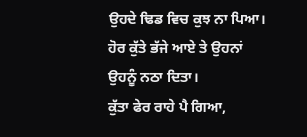ਉਹਦੇ ਢਿਡ ਵਿਚ ਕੁਝ ਨਾ ਪਿਆ। ਹੋਰ ਕੁੱਤੇ ਭੱਜੇ ਆਏ ਤੇ ਉਹਨਾਂ ਉਹਨੂੰ ਨਠਾ ਦਿਤਾ।
ਕੁੱਤਾ ਫੇਰ ਰਾਹੇ ਪੈ ਗਿਆ,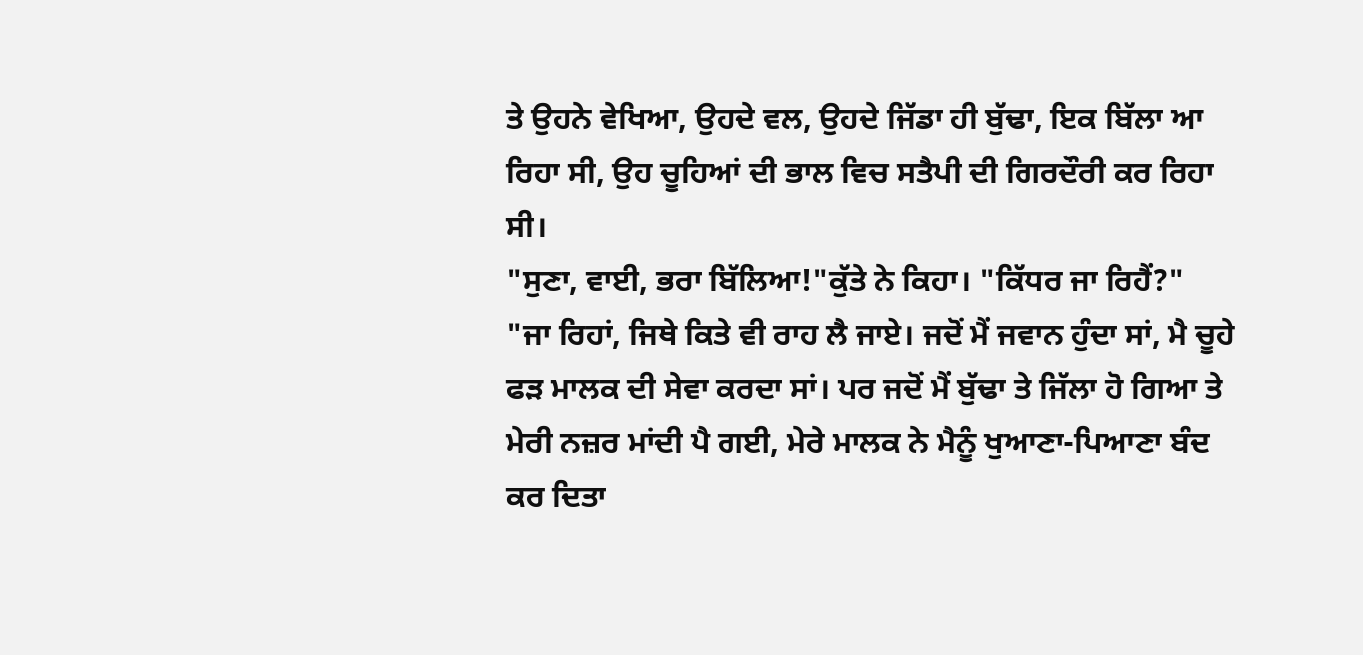ਤੇ ਉਹਨੇ ਵੇਖਿਆ, ਉਹਦੇ ਵਲ, ਉਹਦੇ ਜਿੱਡਾ ਹੀ ਬੁੱਢਾ, ਇਕ ਬਿੱਲਾ ਆ ਰਿਹਾ ਸੀ, ਉਹ ਚੂਹਿਆਂ ਦੀ ਭਾਲ ਵਿਚ ਸਤੈਪੀ ਦੀ ਗਿਰਦੌਰੀ ਕਰ ਰਿਹਾ ਸੀ।
"ਸੁਣਾ, ਵਾਈ, ਭਰਾ ਬਿੱਲਿਆ!"ਕੁੱਤੇ ਨੇ ਕਿਹਾ। "ਕਿੱਧਰ ਜਾ ਰਿਹੈਂ?"
"ਜਾ ਰਿਹਾਂ, ਜਿਥੇ ਕਿਤੇ ਵੀ ਰਾਹ ਲੈ ਜਾਏ। ਜਦੋਂ ਮੈਂ ਜਵਾਨ ਹੁੰਦਾ ਸਾਂ, ਮੈ ਚੂਹੇ ਫੜ ਮਾਲਕ ਦੀ ਸੇਵਾ ਕਰਦਾ ਸਾਂ। ਪਰ ਜਦੋਂ ਮੈਂ ਬੁੱਢਾ ਤੇ ਜਿੱਲਾ ਹੋ ਗਿਆ ਤੇ ਮੇਰੀ ਨਜ਼ਰ ਮਾਂਦੀ ਪੈ ਗਈ, ਮੇਰੇ ਮਾਲਕ ਨੇ ਮੈਨੂੰ ਖੁਆਣਾ-ਪਿਆਣਾ ਬੰਦ ਕਰ ਦਿਤਾ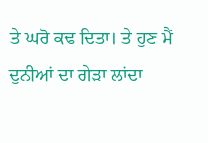ਤੇ ਘਰੋ ਕਢ ਦਿਤਾ। ਤੇ ਹੁਣ ਮੈਂ ਦੁਨੀਆਂ ਦਾ ਗੇੜਾ ਲਾਂਦਾ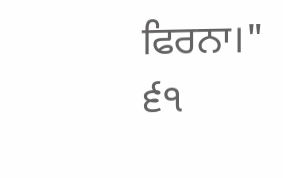ਫਿਰਨਾ।"
੬੧